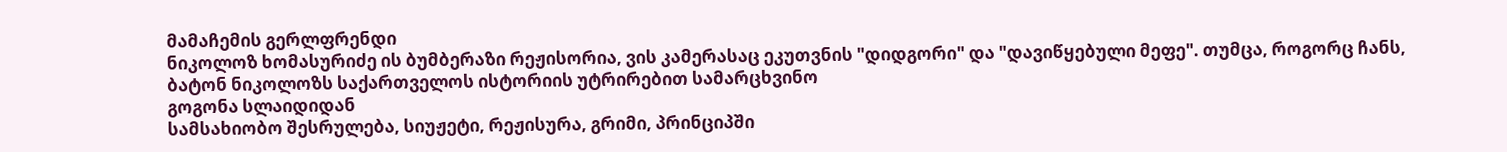მამაჩემის გერლფრენდი
ნიკოლოზ ხომასურიძე ის ბუმბერაზი რეჟისორია, ვის კამერასაც ეკუთვნის "დიდგორი" და "დავიწყებული მეფე". თუმცა, როგორც ჩანს, ბატონ ნიკოლოზს საქართველოს ისტორიის უტრირებით სამარცხვინო
გოგონა სლაიდიდან
სამსახიობო შესრულება, სიუჟეტი, რეჟისურა, გრიმი, პრინციპში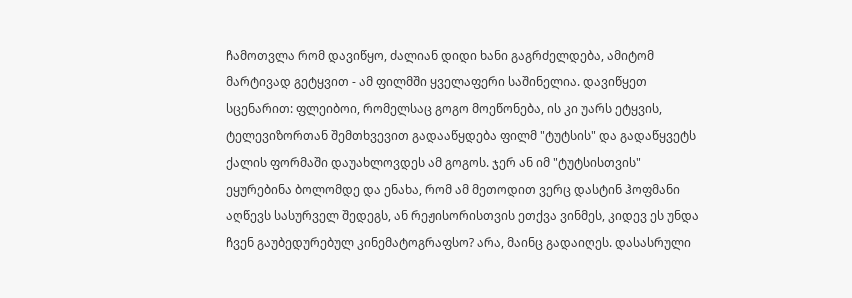ჩამოთვლა რომ დავიწყო, ძალიან დიდი ხანი გაგრძელდება, ამიტომ მარტივად გეტყვით - ამ ფილმში ყველაფერი საშინელია. დავიწყეთ სცენარით: ფლეიბოი, რომელსაც გოგო მოეწონება, ის კი უარს ეტყვის, ტელევიზორთან შემთხვევით გადააწყდება ფილმ "ტუტსის" და გადაწყვეტს ქალის ფორმაში დაუახლოვდეს ამ გოგოს. ჯერ ან იმ "ტუტსისთვის" ეყურებინა ბოლომდე და ენახა, რომ ამ მეთოდით ვერც დასტინ ჰოფმანი აღწევს სასურველ შედეგს, ან რეჟისორისთვის ეთქვა ვინმეს, კიდევ ეს უნდა ჩვენ გაუბედურებულ კინემატოგრაფსო? არა, მაინც გადაიღეს. დასასრული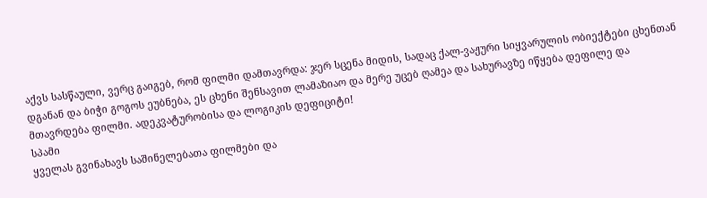აქვს სასწაული, ვერც გაიგებ, რომ ფილმი დამთავრდა: ჯერ სცენა მიდის, სადაც ქალ-ვაჟური სიყვარულის ობიექტები ცხენთან დგანან და ბიჭი გოგოს ეუბნება, ეს ცხენი შენსავით ლამაზიაო და მერე უცებ ღამეა და სახურავზე იწყება დეფილე და მთავრდება ფილმი. ადეკვატურობისა და ლოგიკის დეფიციტი!
სპამი
ყველას გვინახავს საშინელებათა ფილმები და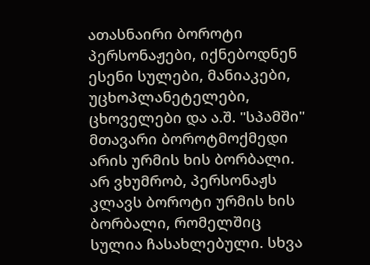ათასნაირი ბოროტი პერსონაჟები, იქნებოდნენ ესენი სულები, მანიაკები, უცხოპლანეტელები, ცხოველები და ა.შ. "სპამში" მთავარი ბოროტმოქმედი არის ურმის ხის ბორბალი. არ ვხუმრობ, პერსონაჟს კლავს ბოროტი ურმის ხის ბორბალი, რომელშიც სულია ჩასახლებული. სხვა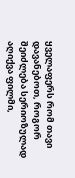ყველაფერს რომ თავი დავანებოთ, როგორ შეიძლება სერიოზულად აღიქვა ფილმი,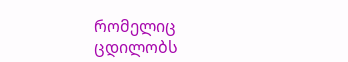რომელიც ცდილობს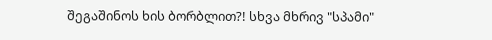შეგაშინოს ხის ბორბლით?! სხვა მხრივ "სპამი"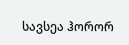სავსეა ჰორორ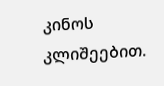კინოს კლიშეებით.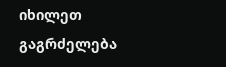იხილეთ გაგრძელება